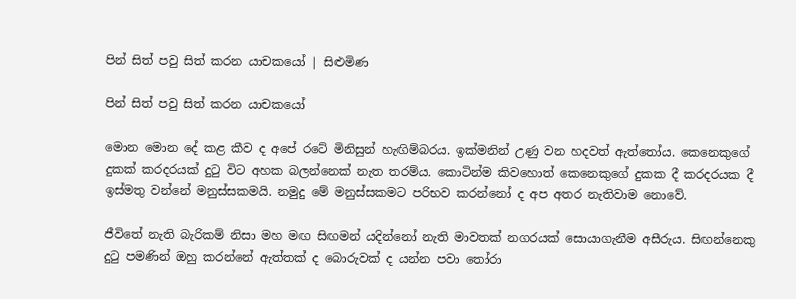පින් සිත් පවු සිත් කරන යාචකයෝ | සිළුමිණ

පින් සිත් පවු සිත් කරන යාචකයෝ

මොන මොන දේ කළ කීව ද අපේ රටේ මිනිසුන් හැඟිම්බරය. ඉක්මනින් උණු වන හදවත් ඇත්තෝය. කෙනෙකුගේ දුකක් කරදරයක් දුටු විට අහක බලන්නෙක් නැත තරම්ය. කොටින්ම කිවහොත් කෙනෙකුගේ දුකක දී කරදරයක දී ඉස්මතු වන්නේ මනුස්සකමයි. නමුදු මේ මනුස්සකමට පරිභව කරන්නෝ ද අප අතර නැතිවාම නොවේ.

ජීවිතේ නැති බැරිකම් නිසා මහ මඟ සිඟමන් යදින්නෝ නැති මාවතක් නගරයක් සොයාගැනීම අසීරුය. සිඟන්නෙකු දුටු පමණින් ඔහු කරන්නේ ඇත්තක් ද බොරුවක් ද යන්න පවා තෝරා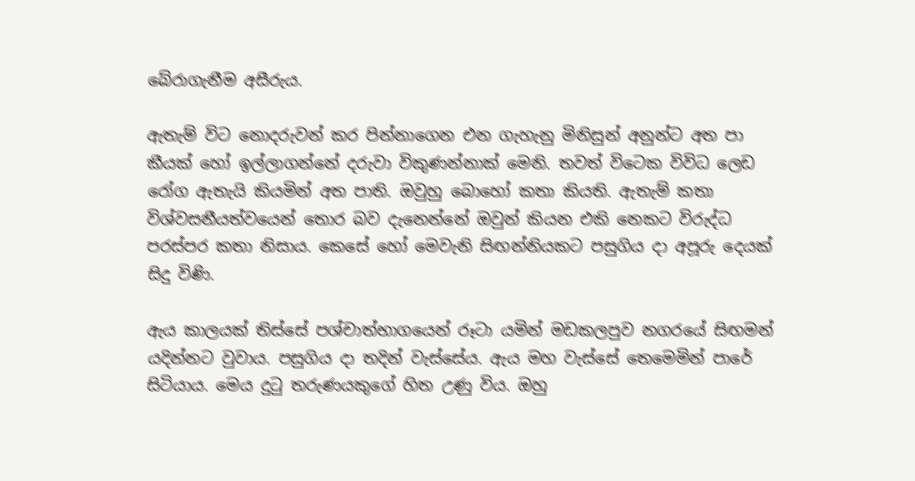බේරාගැනීම අසීරුය.

ඇතැම් විට නොදරුවන් කර පින්නාගෙන එන ගැහැනු මිනිසුන් අනුන්ට අත පා කීයක් හෝ ඉල්ලාගන්නේ දරුවා විකුණන්නාක් මෙනි. තවත් විටෙක විවිධ ලෙඩ රෝග ඇතැයි කියමින් අත පාති. ඔවුහු බොහෝ කතා කියති. ඇතැම් කතා විශ්වසනීයත්වයෙන් තොර බව දැනෙන්නේ ඔවුන් කියන එකි නෙකට විරුද්ධ පරස්පර කතා නිසාය. කෙසේ හෝ මෙවැනි සිඟන්නියකට පසුගිය දා අපූරු දෙයක් සිදු විණි.

ඇය කාලයක් තිස්සේ පශ්චාත්භාගයෙන් රූටා යමින් මඩකලපුව නගරයේ සිඟමන් යදින්නට වුවාය. පසුගිය දා තදින් වැස්සේය. ඇය මහ වැස්සේ තෙමෙමින් පාරේ සිටියාය. මෙය දුටු තරුණයකුගේ හිත උණු විය. ඔහු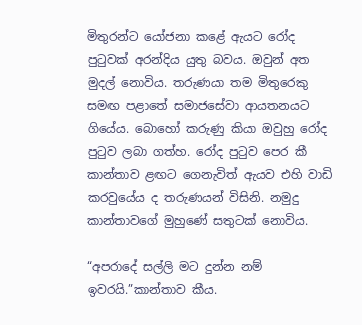මිතුරන්ට යෝජනා කළේ ඇයට රෝද පුටුවක් අරන්දිය යුතු බවය. ඔවුන් අත මුදල් නොවිය. තරුණයා තම මිතුරෙකු සමඟ පළාතේ සමාජසේවා ආයතනයට ගියේය. බොහෝ කරුණු කියා ඔවුහු රෝද පුටුව ලබා ගත්හ. රෝද පුටුව පෙර කී කාන්තාව ළඟට ගෙනැවිත් ඇයව එහි වාඩි කරවුයේය ද තරුණයන් විසිනි. නමුදු කාන්තාවගේ මුහුණේ සතුටක් නොවිය.

“අපරාදේ සල්ලි මට දුන්න නම් ඉවරයි.”කාන්තාව කීය.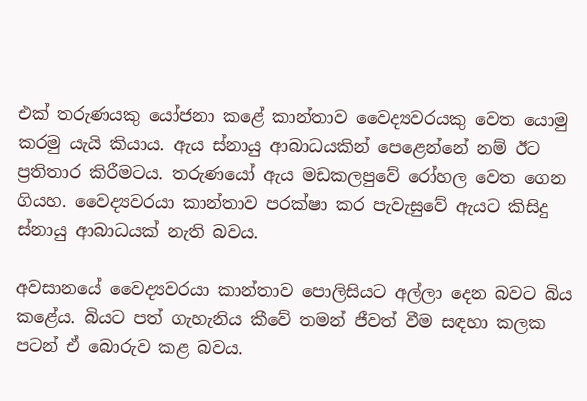එක් තරුණයකු යෝජනා කළේ කාන්තාව වෛද්‍යවරයකු වෙත යොමු කරමු යැයි කියාය. ඇය ස්නායු ආබාධයකින් පෙළෙන්නේ නම් ඊට ප්‍රතිතාර කිරීමටය. තරුණයෝ ඇය මඩකලපුවේ රෝහල වෙත ගෙන ගියහ. වෛද්‍යවරයා කාන්තාව පරක්ෂා කර පැවැසුවේ ඇයට කිසිදු ස්නායු ආබාධයක් නැති බවය.

අවසානයේ වෛද්‍යවරයා කාන්තාව පොලිසියට අල්ලා දෙන බවට බිය කළේය. බියට පත් ගැහැනිය කීවේ තමන් ජීවත් වීම සඳහා කලක පටන් ඒ බොරුව කළ බවය.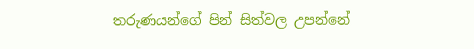තරුණයන්ගේ පින් සිත්වල උපන්නේ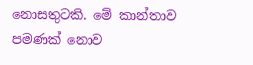නොසතුටකි. මේ කාන්තාව පමණක් නොව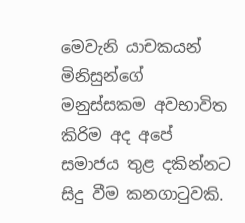මෙවැනි යාචකයන් මිනිසුන්ගේ මනුස්සකම අවභාවිත කිරිම අද අපේ සමාජය තුළ දකින්නට සිදු වීම කනගාටුවකි.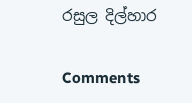රසුල දිල්හාර

Comments